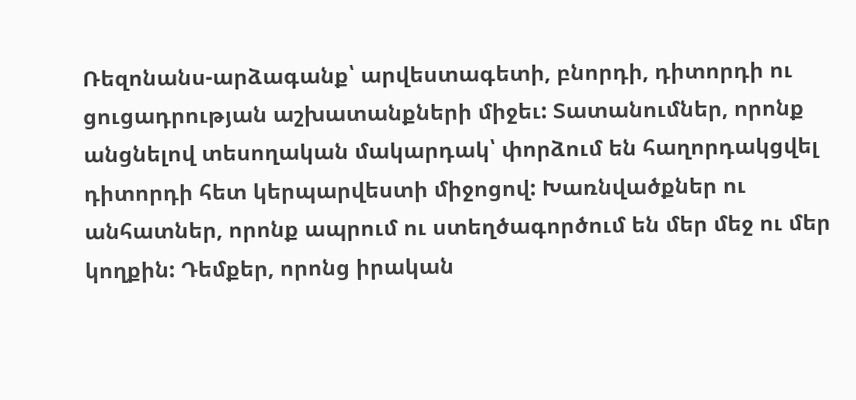Ռեզոնանս-արձագանք՝ արվեստագետի, բնորդի, դիտորդի ու ցուցադրության աշխատանքների միջեւ: Տատանումներ, որոնք անցնելով տեսողական մակարդակ՝ փորձում են հաղորդակցվել դիտորդի հետ կերպարվեստի միջոցով: Խառնվածքներ ու անհատներ, որոնք ապրում ու ստեղծագործում են մեր մեջ ու մեր կողքին: Դեմքեր, որոնց իրական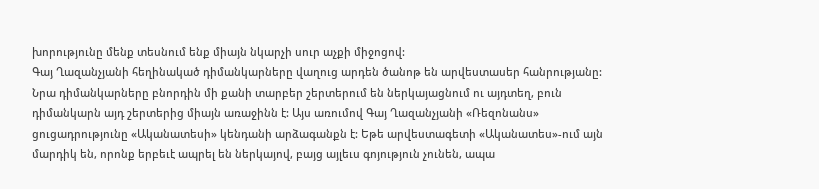խորությունը մենք տեսնում ենք միայն նկարչի սուր աչքի միջոցով:
Գայ Ղազանչյանի հեղինակած դիմանկարները վաղուց արդեն ծանոթ են արվեստասեր հանրությանը: Նրա դիմանկարները բնորդին մի քանի տարբեր շերտերում են ներկայացնում ու այդտեղ, բուն դիմանկարն այդ շերտերից միայն առաջինն է: Այս առումով Գայ Ղազանչյանի «Ռեզոնանս» ցուցադրությունը «Ականատեսի» կենդանի արձագանքն է: Եթե արվեստագետի «Ականատես»-ում այն մարդիկ են, որոնք երբեւէ ապրել են ներկայով, բայց այլեւս գոյություն չունեն, ապա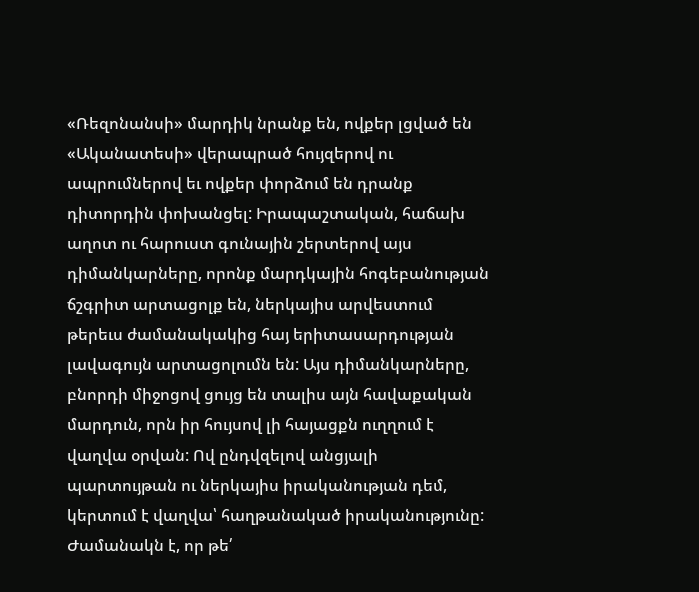«Ռեզոնանսի» մարդիկ նրանք են, ովքեր լցված են «Ականատեսի» վերապրած հույզերով ու ապրումներով եւ ովքեր փորձում են դրանք դիտորդին փոխանցել: Իրապաշտական, հաճախ աղոտ ու հարուստ գունային շերտերով այս դիմանկարները, որոնք մարդկային հոգեբանության ճշգրիտ արտացոլք են, ներկայիս արվեստում թերեւս ժամանակակից հայ երիտասարդության լավագույն արտացոլումն են: Այս դիմանկարները, բնորդի միջոցով ցույց են տալիս այն հավաքական մարդուն, որն իր հույսով լի հայացքն ուղղում է վաղվա օրվան: Ով ընդվզելով անցյալի պարտույթան ու ներկայիս իրականության դեմ, կերտում է վաղվա՝ հաղթանակած իրականությունը: Ժամանակն է, որ թե՛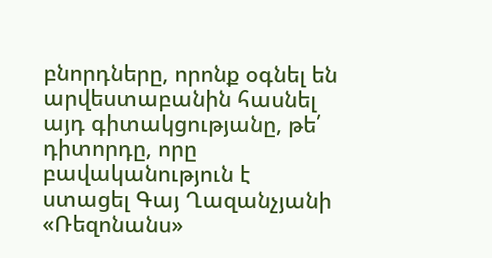բնորդները, որոնք օգնել են արվեստաբանին հասնել այդ գիտակցությանը, թե՛ դիտորդը, որը բավականություն է ստացել Գայ Ղազանչյանի «Ռեզոնանս»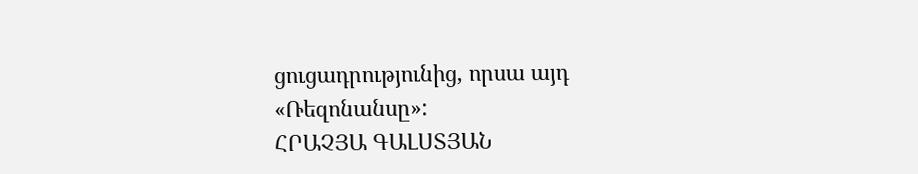ցուցադրությունից, որսա այդ «Ռեզոնանսը»:
ՀՐԱՉՅԱ ԳԱԼՍՏՅԱՆ